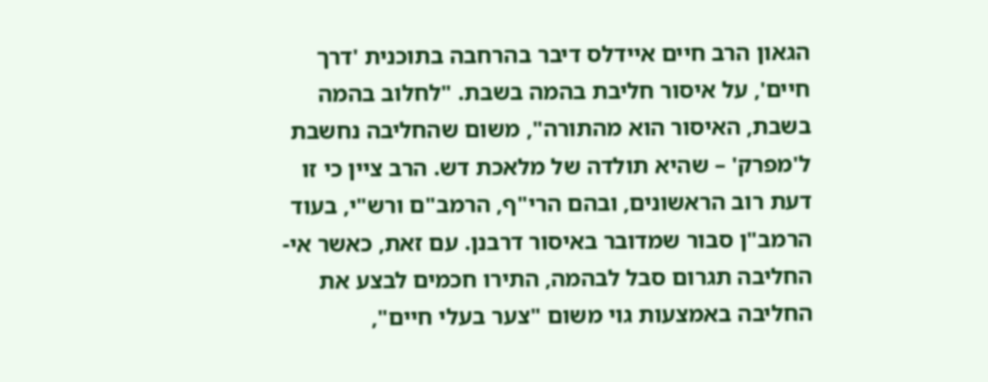הגאון הרב חיים איידלס דיבר בהרחבה בתוכנית 'דרך חיים', על איסור חליבת בהמה בשבת. "לחלוב בהמה בשבת, האיסור הוא מהתורה", משום שהחליבה נחשבת ל'מפרק' – שהיא תולדה של מלאכת דש. הרב ציין כי זו דעת רוב הראשונים, ובהם הרי"ף, הרמב"ם ורש"י, בעוד הרמב"ן סבור שמדובר באיסור דרבנן. עם זאת, כאשר אי-החליבה תגרום סבל לבהמה, התירו חכמים לבצע את החליבה באמצעות גוי משום "צער בעלי חיים",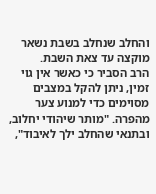והחלב שנחלב בשבת נשאר מוקצה עד צאת השבת.
הרב הסביר כי כאשר אין גוי זמין, ניתן להקל במצבים מסוימים כדי למנוע צער מהפרה. "מותר שיהודי יחלוב, ובתנאי שהחלב ילך לאיבוד",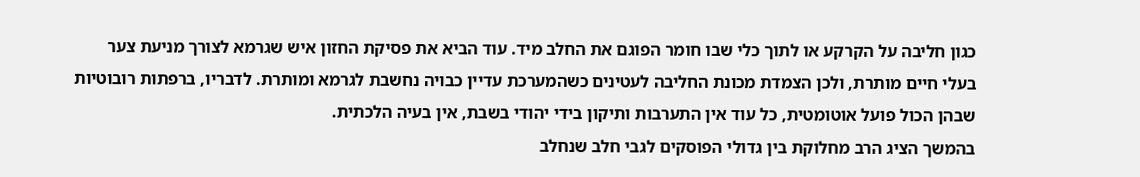כגון חליבה על הקרקע או לתוך כלי שבו חומר הפוגם את החלב מיד. עוד הביא את פסיקת החזון איש שגרמא לצורך מניעת צער בעלי חיים מותרת, ולכן הצמדת מכונת החליבה לעטינים כשהמערכת עדיין כבויה נחשבת לגרמא ומותרת. לדבריו, ברפתות רובוטיות שבהן הכול פועל אוטומטית, כל עוד אין התערבות ותיקון בידי יהודי בשבת, אין בעיה הלכתית.
בהמשך הציג הרב מחלוקת בין גדולי הפוסקים לגבי חלב שנחלב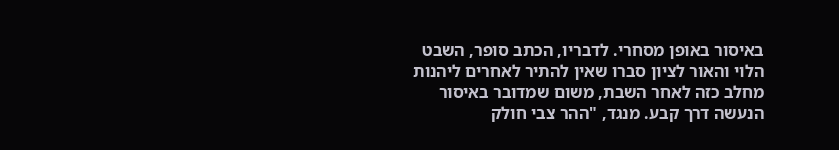באיסור באופן מסחרי. לדבריו, הכתב סופר, השבט הלוי והאור לציון סברו שאין להתיר לאחרים ליהנות מחלב כזה לאחר השבת, משום שמדובר באיסור הנעשה דרך קבע. מנגד, "ההר צבי חולק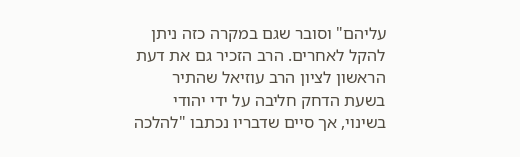עליהם" וסובר שגם במקרה כזה ניתן להקל לאחרים. הרב הזכיר גם את דעת הראשון לציון הרב עוזיאל שהתיר בשעת הדחק חליבה על ידי יהודי בשינוי, אך סיים שדבריו נכתבו "להלכה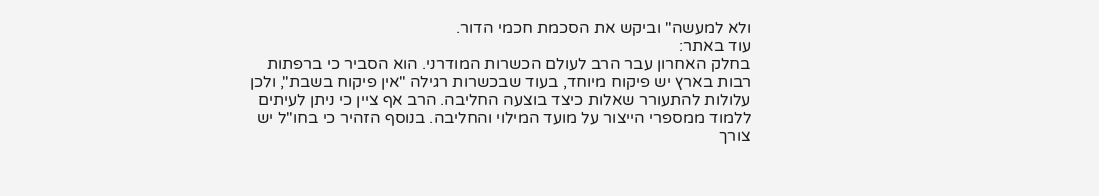ולא למעשה" וביקש את הסכמת חכמי הדור.
עוד באתר:
בחלק האחרון עבר הרב לעולם הכשרות המודרני. הוא הסביר כי ברפתות רבות בארץ יש פיקוח מיוחד, בעוד שבכשרות רגילה "אין פיקוח בשבת", ולכן עלולות להתעורר שאלות כיצד בוצעה החליבה. הרב אף ציין כי ניתן לעיתים ללמוד ממספרי הייצור על מועד המילוי והחליבה. בנוסף הזהיר כי בחו"ל יש צורך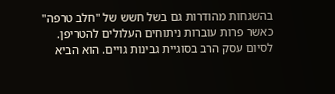בהשגחות מהודרות גם בשל חשש של "חלב טרפה" כאשר פרות עוברות ניתוחים העלולים להטריפן.
לסיום עסק הרב בסוגיית גבינות גויים. הוא הביא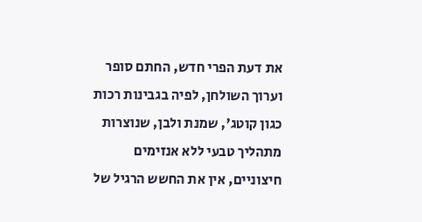את דעת הפרי חדש, החתם סופר וערוך השולחן, לפיה בגבינות רכות כגון קוטג', שמנת ולבן, שנוצרות מתהליך טבעי ללא אנזימים חיצוניים, אין את החשש הרגיל של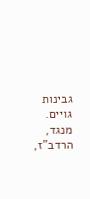גבינות גויים. מנגד, הרדב"ז,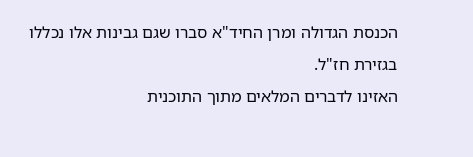הכנסת הגדולה ומרן החיד"א סברו שגם גבינות אלו נכללו בגזירת חז"ל.
האזינו לדברים המלאים מתוך התוכנית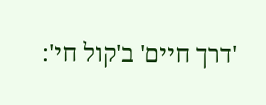'דרך חיים' ב'קול חי':